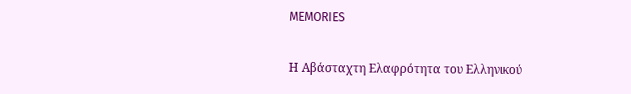MEMORIES

Η Αβάσταχτη Ελαφρότητα του Ελληνικού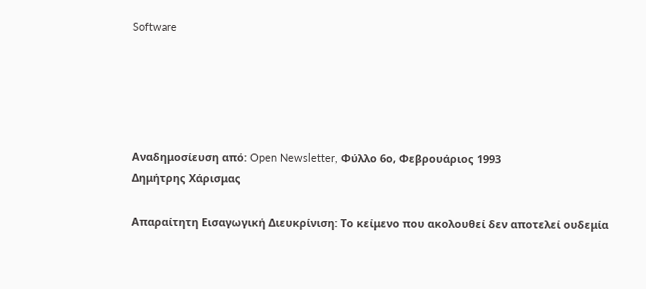Software





Αναδημοσίευση από: Open Newsletter, Φύλλο 6ο, Φεβρουάριος 1993
Δημήτρης Χάρισμας

Απαραίτητη Εισαγωγική Διευκρίνιση: Το κείμενο που ακολουθεί δεν αποτελεί ουδεμία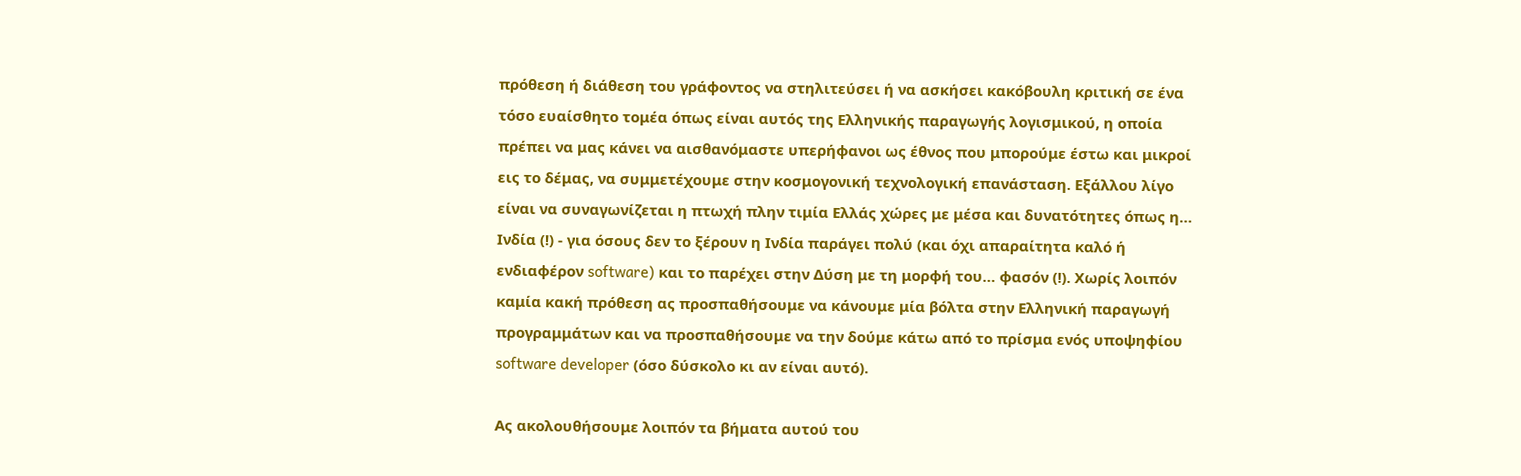πρόθεση ή διάθεση του γράφοντος να στηλιτεύσει ή να ασκήσει κακόβουλη κριτική σε ένα τόσο ευαίσθητο τομέα όπως είναι αυτός της Ελληνικής παραγωγής λογισμικού, η οποία πρέπει να μας κάνει να αισθανόμαστε υπερήφανοι ως έθνος που μπορούμε έστω και μικροί εις το δέμας, να συμμετέχουμε στην κοσμογονική τεχνολογική επανάσταση. Εξάλλου λίγο είναι να συναγωνίζεται η πτωχή πλην τιμία Ελλάς χώρες με μέσα και δυνατότητες όπως η… Ινδία (!) - για όσους δεν το ξέρουν η Ινδία παράγει πολύ (και όχι απαραίτητα καλό ή ενδιαφέρον software) και το παρέχει στην Δύση με τη μορφή του… φασόν (!). Χωρίς λοιπόν καμία κακή πρόθεση ας προσπαθήσουμε να κάνουμε μία βόλτα στην Ελληνική παραγωγή προγραμμάτων και να προσπαθήσουμε να την δούμε κάτω από το πρίσμα ενός υποψηφίου software developer (όσο δύσκολο κι αν είναι αυτό).

Ας ακολουθήσουμε λοιπόν τα βήματα αυτού του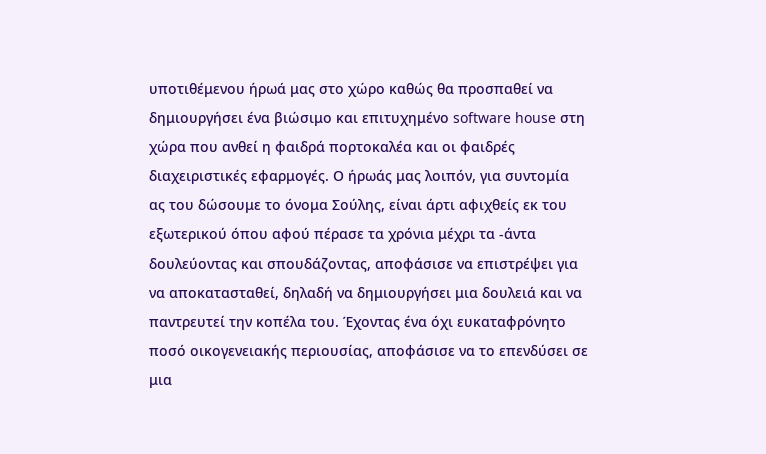υποτιθέμενου ήρωά μας στο χώρο καθώς θα προσπαθεί να δημιουργήσει ένα βιώσιμο και επιτυχημένο software house στη χώρα που ανθεί η φαιδρά πορτοκαλέα και οι φαιδρές διαχειριστικές εφαρμογές. Ο ήρωάς μας λοιπόν, για συντομία ας του δώσουμε το όνομα Σούλης, είναι άρτι αφιχθείς εκ του εξωτερικού όπου αφού πέρασε τα χρόνια μέχρι τα -άντα δουλεύοντας και σπουδάζοντας, αποφάσισε να επιστρέψει για να αποκατασταθεί, δηλαδή να δημιουργήσει μια δουλειά και να παντρευτεί την κοπέλα του. Έχοντας ένα όχι ευκαταφρόνητο ποσό οικογενειακής περιουσίας, αποφάσισε να το επενδύσει σε μια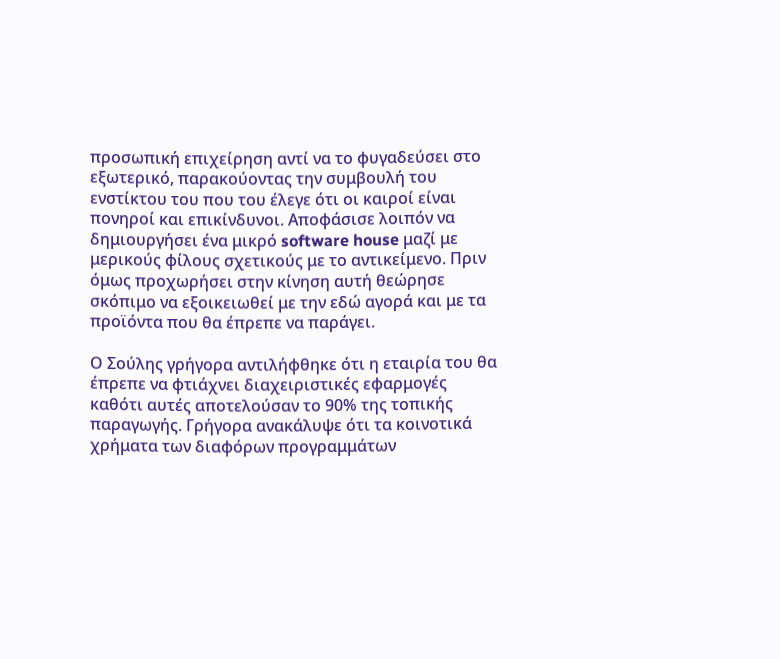προσωπική επιχείρηση αντί να το φυγαδεύσει στο εξωτερικό, παρακούοντας την συμβουλή του ενστίκτου του που του έλεγε ότι οι καιροί είναι πονηροί και επικίνδυνοι. Αποφάσισε λοιπόν να δημιουργήσει ένα μικρό software house μαζί με μερικούς φίλους σχετικούς με το αντικείμενο. Πριν όμως προχωρήσει στην κίνηση αυτή θεώρησε σκόπιμο να εξοικειωθεί με την εδώ αγορά και με τα προϊόντα που θα έπρεπε να παράγει.

Ο Σούλης γρήγορα αντιλήφθηκε ότι η εταιρία του θα έπρεπε να φτιάχνει διαχειριστικές εφαρμογές καθότι αυτές αποτελούσαν το 90% της τοπικής παραγωγής. Γρήγορα ανακάλυψε ότι τα κοινοτικά χρήματα των διαφόρων προγραμμάτων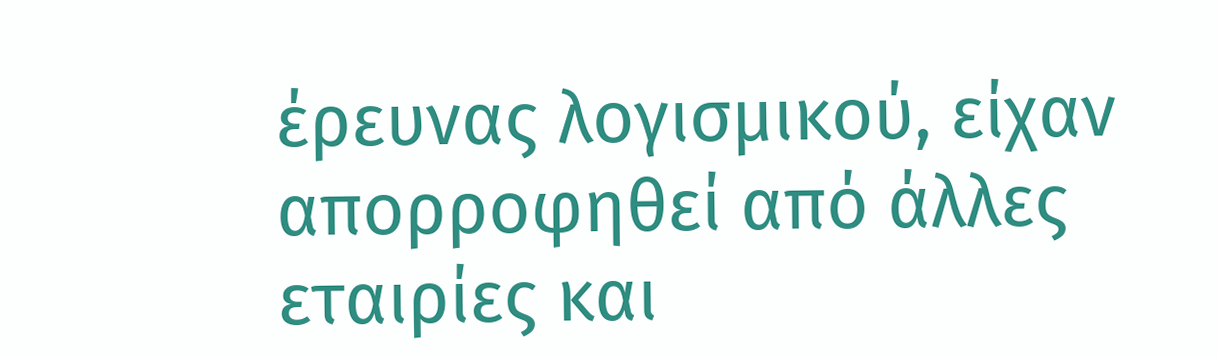έρευνας λογισμικού, είχαν απορροφηθεί από άλλες εταιρίες και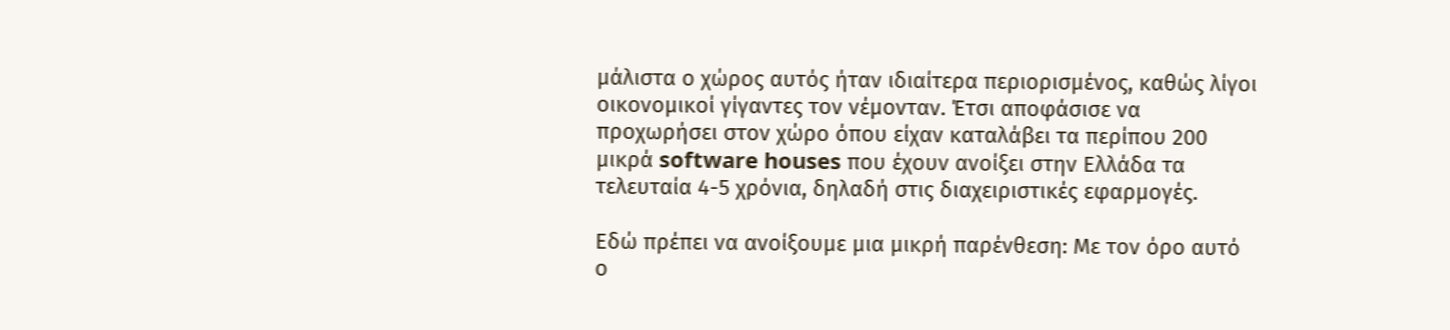μάλιστα ο χώρος αυτός ήταν ιδιαίτερα περιορισμένος, καθώς λίγοι οικονομικοί γίγαντες τον νέμονταν. Έτσι αποφάσισε να προχωρήσει στον χώρο όπου είχαν καταλάβει τα περίπου 200 μικρά software houses που έχουν ανοίξει στην Ελλάδα τα τελευταία 4-5 χρόνια, δηλαδή στις διαχειριστικές εφαρμογές.

Εδώ πρέπει να ανοίξουμε μια μικρή παρένθεση: Με τον όρο αυτό ο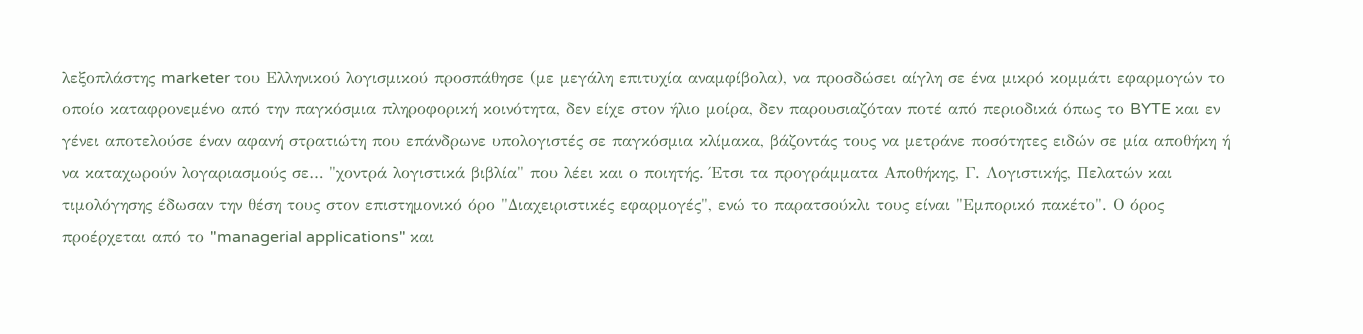λεξοπλάστης marketer του Ελληνικού λογισμικού προσπάθησε (με μεγάλη επιτυχία αναμφίβολα), να προσδώσει αίγλη σε ένα μικρό κομμάτι εφαρμογών το οποίο καταφρονεμένο από την παγκόσμια πληροφορική κοινότητα, δεν είχε στον ήλιο μοίρα, δεν παρουσιαζόταν ποτέ από περιοδικά όπως το BYTE και εν γένει αποτελούσε έναν αφανή στρατιώτη που επάνδρωνε υπολογιστές σε παγκόσμια κλίμακα, βάζοντάς τους να μετράνε ποσότητες ειδών σε μία αποθήκη ή να καταχωρούν λογαριασμούς σε… "χοντρά λογιστικά βιβλία" που λέει και ο ποιητής. Έτσι τα προγράμματα Αποθήκης, Γ. Λογιστικής, Πελατών και τιμολόγησης έδωσαν την θέση τους στον επιστημονικό όρο "Διαχειριστικές εφαρμογές", ενώ το παρατσούκλι τους είναι "Εμπορικό πακέτο". Ο όρος προέρχεται από το "managerial applications" και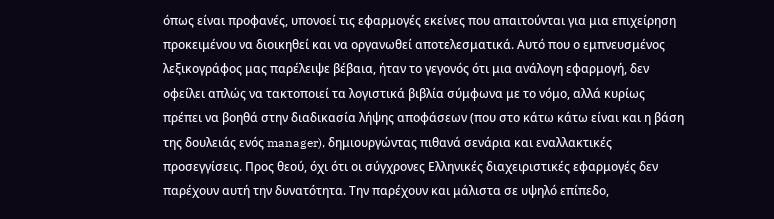όπως είναι προφανές, υπονοεί τις εφαρμογές εκείνες που απαιτούνται για μια επιχείρηση προκειμένου να διοικηθεί και να οργανωθεί αποτελεσματικά. Αυτό που ο εμπνευσμένος λεξικογράφος μας παρέλειψε βέβαια, ήταν το γεγονός ότι μια ανάλογη εφαρμογή, δεν οφείλει απλώς να τακτοποιεί τα λογιστικά βιβλία σύμφωνα με το νόμο, αλλά κυρίως πρέπει να βοηθά στην διαδικασία λήψης αποφάσεων (που στο κάτω κάτω είναι και η βάση της δουλειάς ενός manager), δημιουργώντας πιθανά σενάρια και εναλλακτικές προσεγγίσεις. Προς θεού, όχι ότι οι σύγχρονες Ελληνικές διαχειριστικές εφαρμογές δεν παρέχουν αυτή την δυνατότητα. Την παρέχουν και μάλιστα σε υψηλό επίπεδο,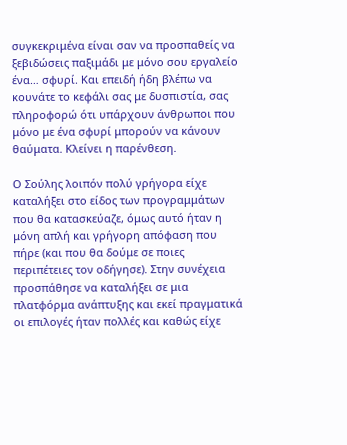συγκεκριμένα είναι σαν να προσπαθείς να ξεβιδώσεις παξιμάδι με μόνο σου εργαλείο ένα… σφυρί. Και επειδή ήδη βλέπω να κουνάτε το κεφάλι σας με δυσπιστία, σας πληροφορώ ότι υπάρχουν άνθρωποι που μόνο με ένα σφυρί μπορούν να κάνουν θαύματα. Κλείνει η παρένθεση.

Ο Σούλης λοιπόν πολύ γρήγορα είχε καταλήξει στο είδος των προγραμμάτων που θα κατασκεύαζε, όμως αυτό ήταν η μόνη απλή και γρήγορη απόφαση που πήρε (και που θα δούμε σε ποιες περιπέτειες τον οδήγησε). Στην συνέχεια προσπάθησε να καταλήξει σε μια πλατφόρμα ανάπτυξης και εκεί πραγματικά οι επιλογές ήταν πολλές και καθώς είχε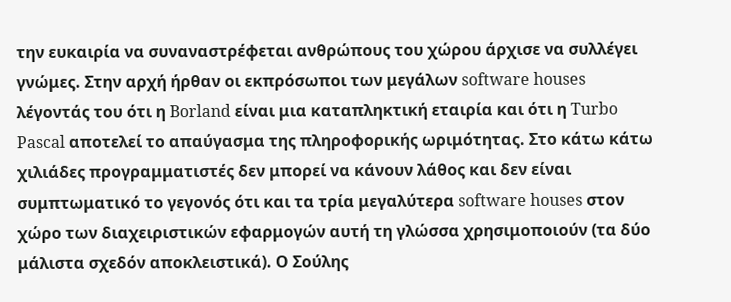την ευκαιρία να συναναστρέφεται ανθρώπους του χώρου άρχισε να συλλέγει γνώμες. Στην αρχή ήρθαν οι εκπρόσωποι των μεγάλων software houses λέγοντάς του ότι η Borland είναι μια καταπληκτική εταιρία και ότι η Turbo Pascal αποτελεί το απαύγασμα της πληροφορικής ωριμότητας. Στο κάτω κάτω χιλιάδες προγραμματιστές δεν μπορεί να κάνουν λάθος και δεν είναι συμπτωματικό το γεγονός ότι και τα τρία μεγαλύτερα software houses στον χώρο των διαχειριστικών εφαρμογών αυτή τη γλώσσα χρησιμοποιούν (τα δύο μάλιστα σχεδόν αποκλειστικά). Ο Σούλης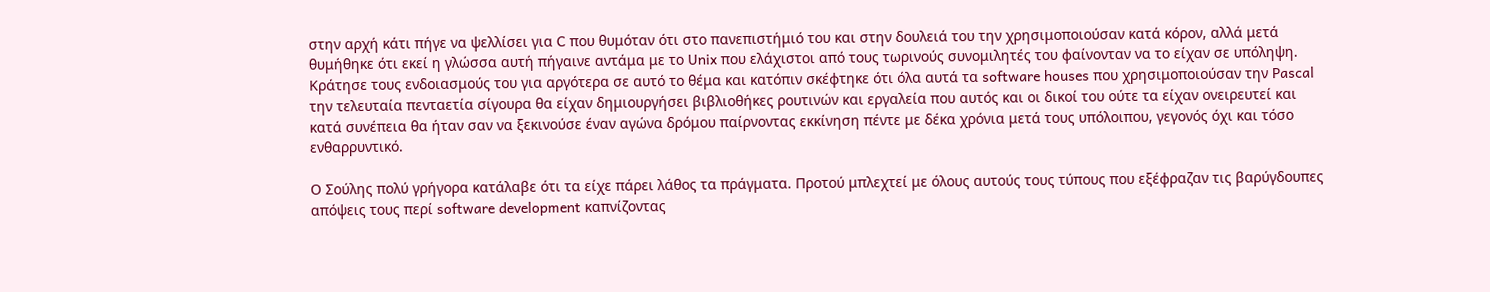στην αρχή κάτι πήγε να ψελλίσει για C που θυμόταν ότι στο πανεπιστήμιό του και στην δουλειά του την χρησιμοποιούσαν κατά κόρον, αλλά μετά θυμήθηκε ότι εκεί η γλώσσα αυτή πήγαινε αντάμα με το Unix που ελάχιστοι από τους τωρινούς συνομιλητές του φαίνονταν να το είχαν σε υπόληψη. Κράτησε τους ενδοιασμούς του για αργότερα σε αυτό το θέμα και κατόπιν σκέφτηκε ότι όλα αυτά τα software houses που χρησιμοποιούσαν την Pascal την τελευταία πενταετία σίγουρα θα είχαν δημιουργήσει βιβλιοθήκες ρουτινών και εργαλεία που αυτός και οι δικοί του ούτε τα είχαν ονειρευτεί και κατά συνέπεια θα ήταν σαν να ξεκινούσε έναν αγώνα δρόμου παίρνοντας εκκίνηση πέντε με δέκα χρόνια μετά τους υπόλοιπου, γεγονός όχι και τόσο ενθαρρυντικό.

Ο Σούλης πολύ γρήγορα κατάλαβε ότι τα είχε πάρει λάθος τα πράγματα. Προτού μπλεχτεί με όλους αυτούς τους τύπους που εξέφραζαν τις βαρύγδουπες απόψεις τους περί software development καπνίζοντας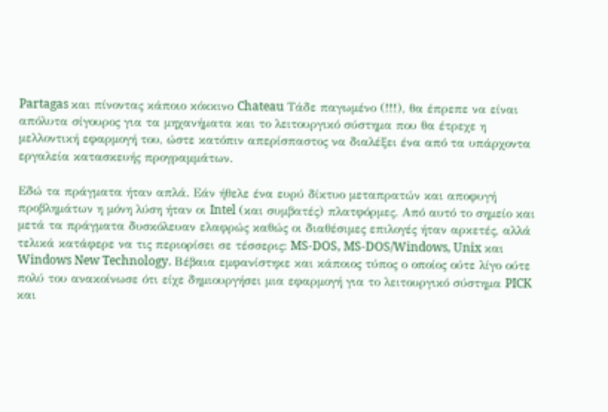Partagas και πίνοντας κάποιο κόκκινο Chateau Τάδε παγωμένο (!!!), θα έπρεπε να είναι απόλυτα σίγουρος για τα μηχανήματα και το λειτουργικό σύστημα που θα έτρεχε η μελλοντική εφαρμογή του, ώστε κατόπιν απερίσπαστος να διαλέξει ένα από τα υπάρχοντα εργαλεία κατασκευής προγραμμάτων.

Εδώ τα πράγματα ήταν απλά. Εάν ήθελε ένα ευρύ δίκτυο μεταπρατών και αποφυγή προβλημάτων η μόνη λύση ήταν οι Intel (και συμβατές) πλατφόρμες. Από αυτό το σημείο και μετά τα πράγματα δυσκόλευαν ελαφρώς καθώς οι διαθέσιμες επιλογές ήταν αρκετές, αλλά τελικά κατάφερε να τις περιορίσει σε τέσσερις: MS-DOS, MS-DOS/Windows, Unix και Windows New Technology. Βέβαια εμφανίστηκε και κάποιος τύπος ο οποίος ούτε λίγο ούτε πολύ του ανακοίνωσε ότι είχε δημιουργήσει μια εφαρμογή για το λειτουργικό σύστημα PICK και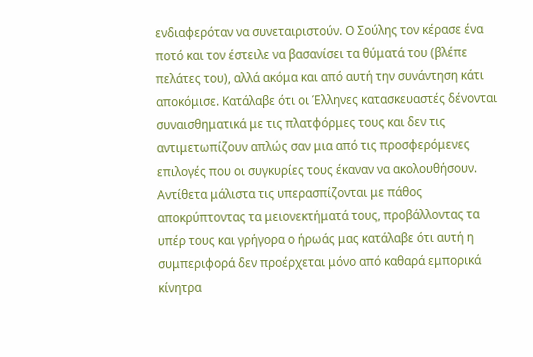ενδιαφερόταν να συνεταιριστούν. Ο Σούλης τον κέρασε ένα ποτό και τον έστειλε να βασανίσει τα θύματά του (βλέπε πελάτες του), αλλά ακόμα και από αυτή την συνάντηση κάτι αποκόμισε. Κατάλαβε ότι οι Έλληνες κατασκευαστές δένονται συναισθηματικά με τις πλατφόρμες τους και δεν τις αντιμετωπίζουν απλώς σαν μια από τις προσφερόμενες επιλογές που οι συγκυρίες τους έκαναν να ακολουθήσουν. Αντίθετα μάλιστα τις υπερασπίζονται με πάθος αποκρύπτοντας τα μειονεκτήματά τους, προβάλλοντας τα υπέρ τους και γρήγορα ο ήρωάς μας κατάλαβε ότι αυτή η συμπεριφορά δεν προέρχεται μόνο από καθαρά εμπορικά κίνητρα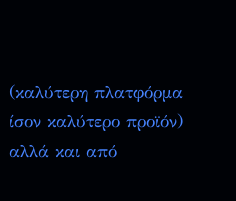(καλύτερη πλατφόρμα ίσον καλύτερο προϊόν) αλλά και από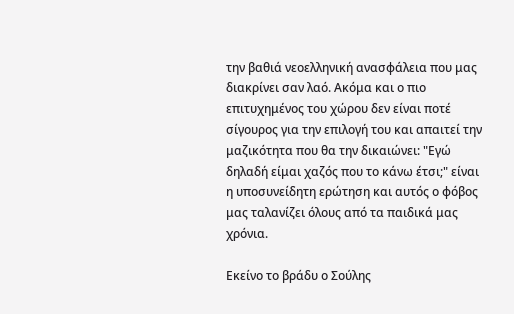την βαθιά νεοελληνική ανασφάλεια που μας διακρίνει σαν λαό. Ακόμα και ο πιο επιτυχημένος του χώρου δεν είναι ποτέ σίγουρος για την επιλογή του και απαιτεί την μαζικότητα που θα την δικαιώνει: "Εγώ δηλαδή είμαι χαζός που το κάνω έτσι;" είναι η υποσυνείδητη ερώτηση και αυτός ο φόβος μας ταλανίζει όλους από τα παιδικά μας χρόνια.

Εκείνο το βράδυ ο Σούλης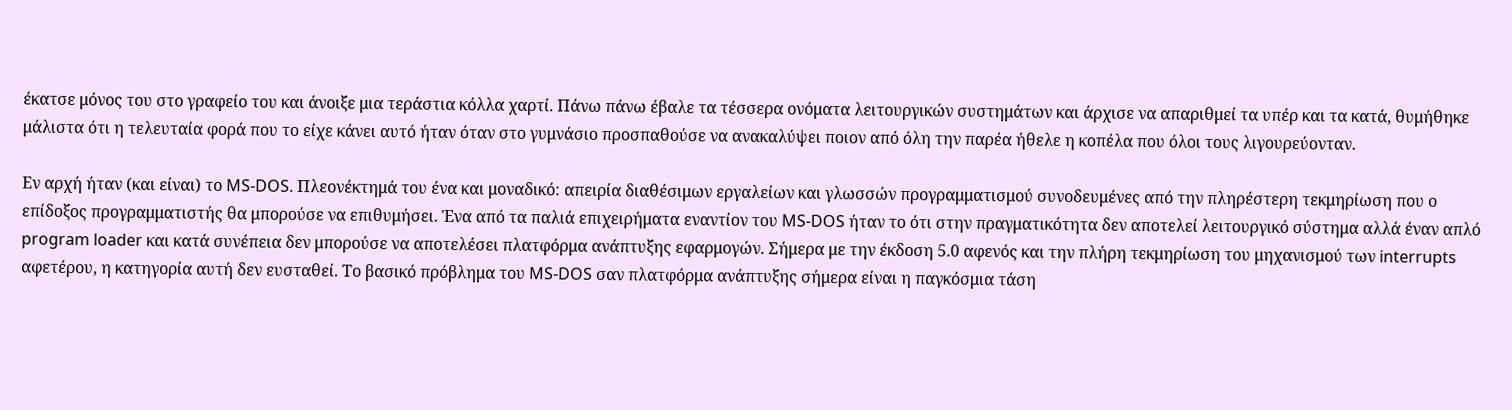έκατσε μόνος του στο γραφείο του και άνοιξε μια τεράστια κόλλα χαρτί. Πάνω πάνω έβαλε τα τέσσερα ονόματα λειτουργικών συστημάτων και άρχισε να απαριθμεί τα υπέρ και τα κατά, θυμήθηκε μάλιστα ότι η τελευταία φορά που το είχε κάνει αυτό ήταν όταν στο γυμνάσιο προσπαθούσε να ανακαλύψει ποιον από όλη την παρέα ήθελε η κοπέλα που όλοι τους λιγουρεύονταν.

Εν αρχή ήταν (και είναι) το MS-DOS. Πλεονέκτημά του ένα και μοναδικό: απειρία διαθέσιμων εργαλείων και γλωσσών προγραμματισμού συνοδευμένες από την πληρέστερη τεκμηρίωση που ο επίδοξος προγραμματιστής θα μπορούσε να επιθυμήσει. Ένα από τα παλιά επιχειρήματα εναντίον του MS-DOS ήταν το ότι στην πραγματικότητα δεν αποτελεί λειτουργικό σύστημα αλλά έναν απλό program loader και κατά συνέπεια δεν μπορούσε να αποτελέσει πλατφόρμα ανάπτυξης εφαρμογών. Σήμερα με την έκδοση 5.0 αφενός και την πλήρη τεκμηρίωση του μηχανισμού των interrupts αφετέρου, η κατηγορία αυτή δεν ευσταθεί. Το βασικό πρόβλημα του MS-DOS σαν πλατφόρμα ανάπτυξης σήμερα είναι η παγκόσμια τάση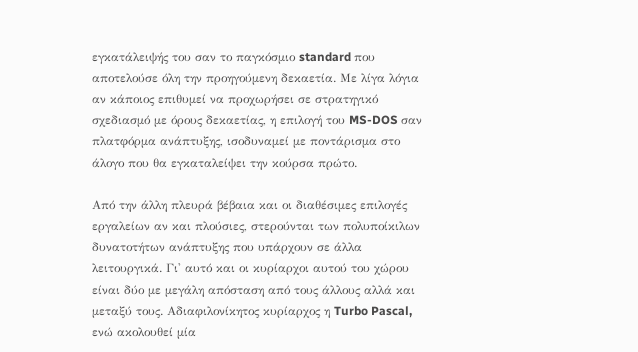εγκατάλειψής του σαν το παγκόσμιο standard που αποτελούσε όλη την προηγούμενη δεκαετία. Με λίγα λόγια αν κάποιος επιθυμεί να προχωρήσει σε στρατηγικό σχεδιασμό με όρους δεκαετίας, η επιλογή του MS-DOS σαν πλατφόρμα ανάπτυξης, ισοδυναμεί με ποντάρισμα στο άλογο που θα εγκαταλείψει την κούρσα πρώτο.

Από την άλλη πλευρά βέβαια και οι διαθέσιμες επιλογές εργαλείων αν και πλούσιες, στερούνται των πολυποίκιλων δυνατοτήτων ανάπτυξης που υπάρχουν σε άλλα λειτουργικά. Γι' αυτό και οι κυρίαρχοι αυτού του χώρου είναι δύο με μεγάλη απόσταση από τους άλλους αλλά και μεταξύ τους. Αδιαφιλονίκητος κυρίαρχος η Turbo Pascal, ενώ ακολουθεί μία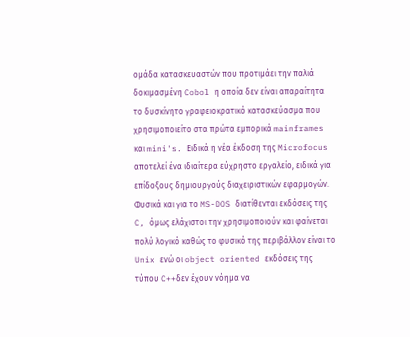ομάδα κατασκευαστών που προτιμάει την παλιά δοκιμασμένη Cobol η οποία δεν είναι απαραίτητα το δυσκίνητο γραφειοκρατικό κατασκεύασμα που χρησιμοποιείτο στα πρώτα εμπορικά mainframes και mini's. Ειδικά η νέα έκδοση της Microfocus αποτελεί ένα ιδιαίτερα εύχρηστο εργαλείο, ειδικά για επίδοξους δημιουργούς διαχειριστικών εφαρμογών. Φυσικά και για το MS-DOS διατίθενται εκδόσεις της C, όμως ελάχιστοι την χρησιμοποιούν και φαίνεται πολύ λογικό καθώς το φυσικό της περιβάλλον είναι το Unix ενώ οι object oriented εκδόσεις της τύπου C++δεν έχουν νόημα να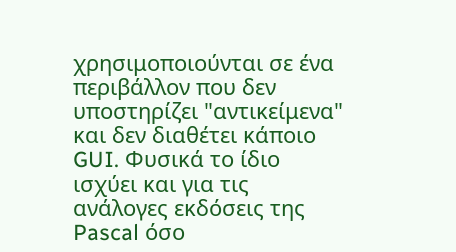χρησιμοποιούνται σε ένα περιβάλλον που δεν υποστηρίζει "αντικείμενα" και δεν διαθέτει κάποιο GUI. Φυσικά το ίδιο ισχύει και για τις ανάλογες εκδόσεις της Pascal όσο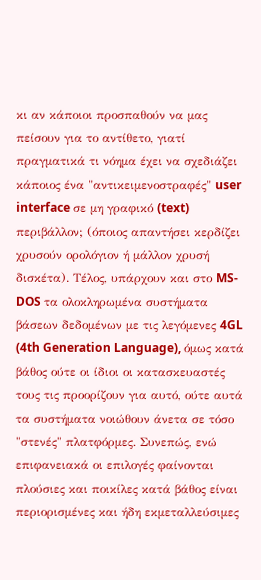κι αν κάποιοι προσπαθούν να μας πείσουν για το αντίθετο, γιατί πραγματικά τι νόημα έχει να σχεδιάζει κάποιος ένα "αντικειμενοστραφές" user interface σε μη γραφικό (text) περιβάλλον; (όποιος απαντήσει κερδίζει χρυσούν ορολόγιον ή μάλλον χρυσή δισκέτα). Τέλος, υπάρχουν και στο MS-DOS τα ολοκληρωμένα συστήματα βάσεων δεδομένων με τις λεγόμενες 4GL (4th Generation Language), όμως κατά βάθος ούτε οι ίδιοι οι κατασκευαστές τους τις προορίζουν για αυτό, ούτε αυτά τα συστήματα νοιώθουν άνετα σε τόσο "στενές" πλατφόρμες. Συνεπώς, ενώ επιφανειακά οι επιλογές φαίνονται πλούσιες και ποικίλες κατά βάθος είναι περιορισμένες και ήδη εκμεταλλεύσιμες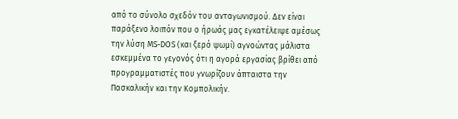από το σύνολο σχεδόν του ανταγωνισμού. Δεν είναι παράξενο λοιπόν που ο ήρωάς μας εγκατέλειψε αμέσως την λύση MS-DOS (και ξερό ψωμί) αγνοώντας μάλιστα εσκεμμένα το γεγονός ότι η αγορά εργασίας βρίθει από προγραμματιστές που γνωρίζουν άπταιστα την Πασκαλικήν και την Κομπολικήν.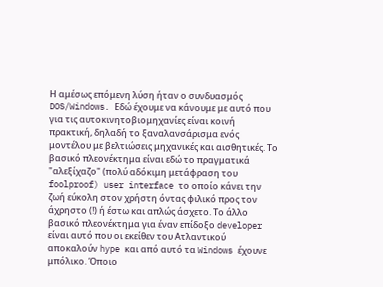Η αμέσως επόμενη λύση ήταν ο συνδυασμός DOS/Windows. Εδώ έχουμε να κάνουμε με αυτό που για τις αυτοκινητοβιομηχανίες είναι κοινή πρακτική, δηλαδή το ξαναλανσάρισμα ενός μοντέλου με βελτιώσεις μηχανικές και αισθητικές. Το βασικό πλεονέκτημα είναι εδώ το πραγματικά "αλεξίχαζο" (πολύ αδόκιμη μετάφραση του foolproof) user interface το οποίο κάνει την ζωή εύκολη στον χρήστη όντας φιλικό προς τον άχρηστο (!) ή έστω και απλώς άσχετο. Το άλλο βασικό πλεονέκτημα για έναν επίδοξο developer είναι αυτό που οι εκείθεν του Ατλαντικού αποκαλούν hype και από αυτό τα Windows έχουνε μπόλικο. Όποιο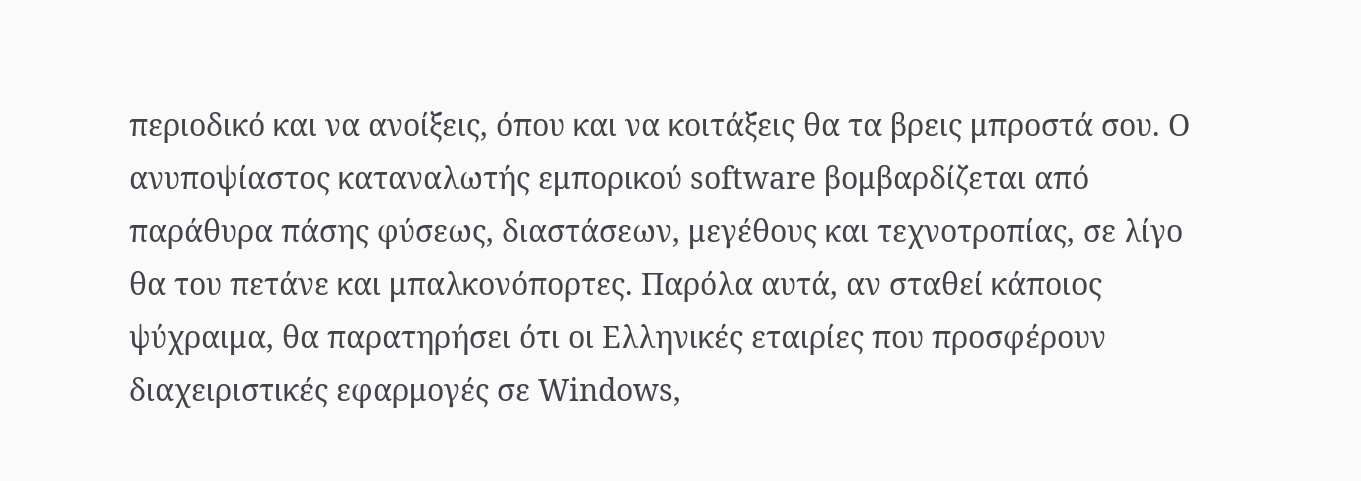περιοδικό και να ανοίξεις, όπου και να κοιτάξεις θα τα βρεις μπροστά σου. Ο ανυποψίαστος καταναλωτής εμπορικού software βομβαρδίζεται από παράθυρα πάσης φύσεως, διαστάσεων, μεγέθους και τεχνοτροπίας, σε λίγο θα του πετάνε και μπαλκονόπορτες. Παρόλα αυτά, αν σταθεί κάποιος ψύχραιμα, θα παρατηρήσει ότι οι Ελληνικές εταιρίες που προσφέρουν διαχειριστικές εφαρμογές σε Windows,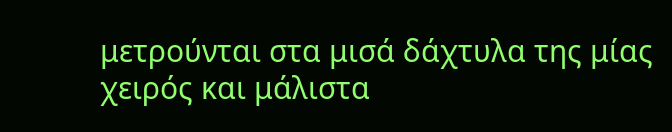μετρούνται στα μισά δάχτυλα της μίας χειρός και μάλιστα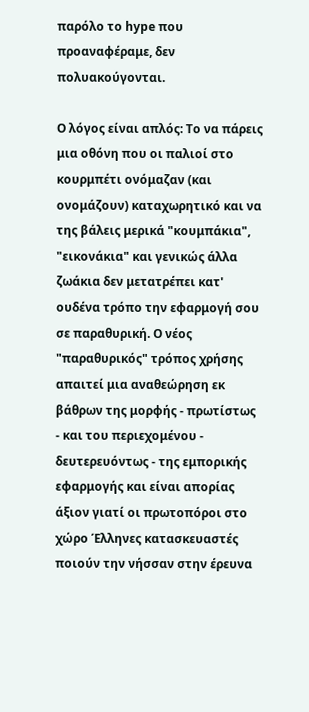παρόλο το hype που προαναφέραμε, δεν πολυακούγονται.

Ο λόγος είναι απλός: Το να πάρεις μια οθόνη που οι παλιοί στο κουρμπέτι ονόμαζαν (και ονομάζουν) καταχωρητικό και να της βάλεις μερικά "κουμπάκια", "εικονάκια" και γενικώς άλλα ζωάκια δεν μετατρέπει κατ' ουδένα τρόπο την εφαρμογή σου σε παραθυρική. Ο νέος "παραθυρικός" τρόπος χρήσης απαιτεί μια αναθεώρηση εκ βάθρων της μορφής - πρωτίστως - και του περιεχομένου - δευτερευόντως - της εμπορικής εφαρμογής και είναι απορίας άξιον γιατί οι πρωτοπόροι στο χώρο Έλληνες κατασκευαστές ποιούν την νήσσαν στην έρευνα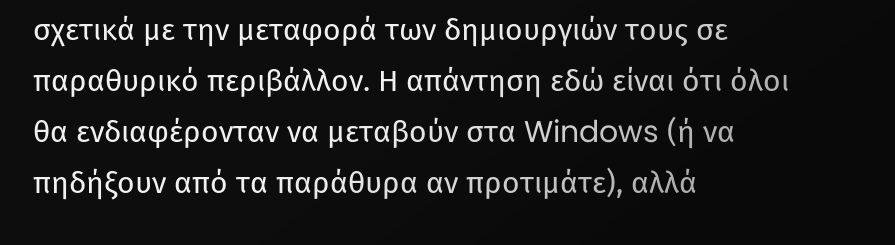σχετικά με την μεταφορά των δημιουργιών τους σε παραθυρικό περιβάλλον. Η απάντηση εδώ είναι ότι όλοι θα ενδιαφέρονταν να μεταβούν στα Windows (ή να πηδήξουν από τα παράθυρα αν προτιμάτε), αλλά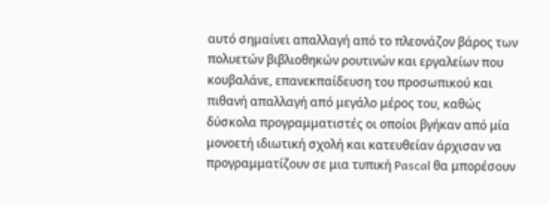αυτό σημαίνει απαλλαγή από το πλεονάζον βάρος των πολυετών βιβλιοθηκών ρουτινών και εργαλείων που κουβαλάνε, επανεκπαίδευση του προσωπικού και πιθανή απαλλαγή από μεγάλο μέρος του, καθώς δύσκολα προγραμματιστές οι οποίοι βγήκαν από μία μονοετή ιδιωτική σχολή και κατευθείαν άρχισαν να προγραμματίζουν σε μια τυπική Pascal θα μπορέσουν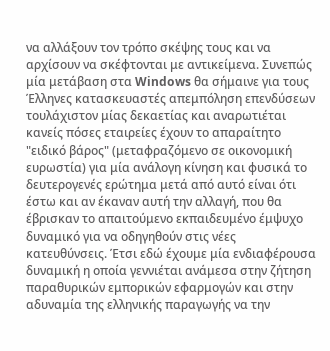να αλλάξουν τον τρόπο σκέψης τους και να αρχίσουν να σκέφτονται με αντικείμενα. Συνεπώς μία μετάβαση στα Windows θα σήμαινε για τους Έλληνες κατασκευαστές απεμπόληση επενδύσεων τουλάχιστον μίας δεκαετίας και αναρωτιέται κανείς πόσες εταιρείες έχουν το απαραίτητο "ειδικό βάρος" (μεταφραζόμενο σε οικονομική ευρωστία) για μία ανάλογη κίνηση και φυσικά το δευτερογενές ερώτημα μετά από αυτό είναι ότι έστω και αν έκαναν αυτή την αλλαγή, που θα έβρισκαν το απαιτούμενο εκπαιδευμένο έμψυχο δυναμικό για να οδηγηθούν στις νέες κατευθύνσεις. Έτσι εδώ έχουμε μία ενδιαφέρουσα δυναμική η οποία γεννιέται ανάμεσα στην ζήτηση παραθυρικών εμπορικών εφαρμογών και στην αδυναμία της ελληνικής παραγωγής να την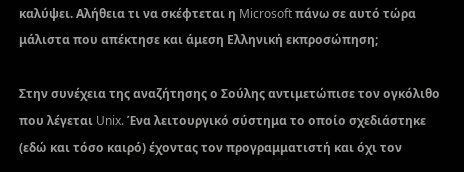καλύψει. Αλήθεια τι να σκέφτεται η Microsoft πάνω σε αυτό τώρα μάλιστα που απέκτησε και άμεση Ελληνική εκπροσώπηση;

Στην συνέχεια της αναζήτησης ο Σούλης αντιμετώπισε τον ογκόλιθο που λέγεται Unix. Ένα λειτουργικό σύστημα το οποίο σχεδιάστηκε (εδώ και τόσο καιρό) έχοντας τον προγραμματιστή και όχι τον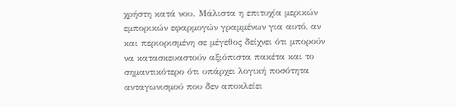χρήστη κατά νου. Μάλιστα η επιτυχία μερικών εμπορικών εφαρμογών γραμμένων για αυτό, αν και περιορισμένη σε μέγεθος δείχνει ότι μπορούν να κατασκευαστούν αξιόπιστα πακέτα και το σημαντικότερο ότι υπάρχει λογική ποσότητα ανταγωνισμού που δεν αποκλείει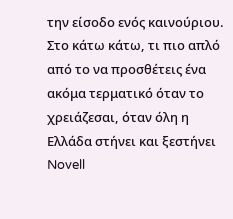την είσοδο ενός καινούριου. Στο κάτω κάτω, τι πιο απλό από το να προσθέτεις ένα ακόμα τερματικό όταν το χρειάζεσαι, όταν όλη η Ελλάδα στήνει και ξεστήνει Novell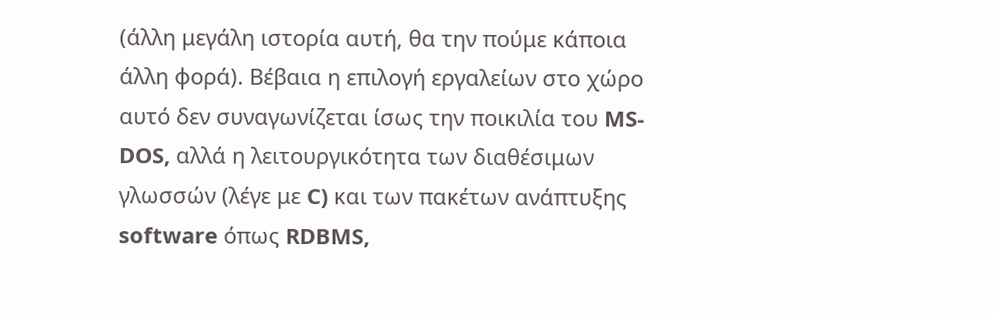(άλλη μεγάλη ιστορία αυτή, θα την πούμε κάποια άλλη φορά). Βέβαια η επιλογή εργαλείων στο χώρο αυτό δεν συναγωνίζεται ίσως την ποικιλία του MS-DOS, αλλά η λειτουργικότητα των διαθέσιμων γλωσσών (λέγε με C) και των πακέτων ανάπτυξης software όπως RDBMS,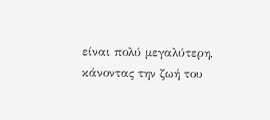είναι πολύ μεγαλύτερη, κάνοντας την ζωή του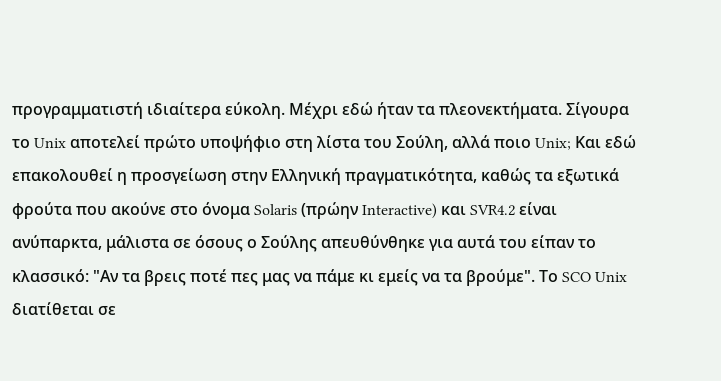προγραμματιστή ιδιαίτερα εύκολη. Μέχρι εδώ ήταν τα πλεονεκτήματα. Σίγουρα το Unix αποτελεί πρώτο υποψήφιο στη λίστα του Σούλη, αλλά ποιο Unix; Και εδώ επακολουθεί η προσγείωση στην Ελληνική πραγματικότητα, καθώς τα εξωτικά φρούτα που ακούνε στο όνομα Solaris (πρώην Interactive) και SVR4.2 είναι ανύπαρκτα, μάλιστα σε όσους ο Σούλης απευθύνθηκε για αυτά του είπαν το κλασσικό: "Αν τα βρεις ποτέ πες μας να πάμε κι εμείς να τα βρούμε". Το SCO Unix διατίθεται σε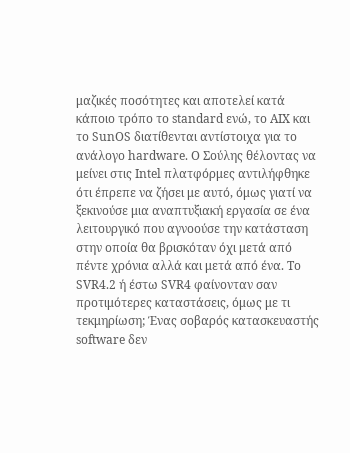μαζικές ποσότητες και αποτελεί κατά κάποιο τρόπο το standard ενώ, το AIX και το SunOS διατίθενται αντίστοιχα για το ανάλογο hardware. Ο Σούλης θέλοντας να μείνει στις Intel πλατφόρμες αντιλήφθηκε ότι έπρεπε να ζήσει με αυτό, όμως γιατί να ξεκινούσε μια αναπτυξιακή εργασία σε ένα λειτουργικό που αγνοούσε την κατάσταση στην οποία θα βρισκόταν όχι μετά από πέντε χρόνια αλλά και μετά από ένα. Το SVR4.2 ή έστω SVR4 φαίνονταν σαν προτιμότερες καταστάσεις, όμως με τι τεκμηρίωση; Ένας σοβαρός κατασκευαστής software δεν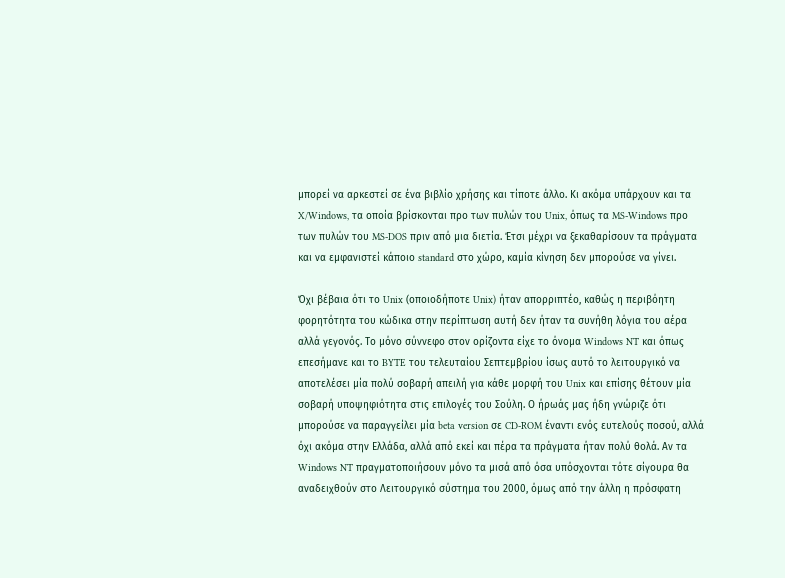μπορεί να αρκεστεί σε ένα βιβλίο χρήσης και τίποτε άλλο. Κι ακόμα υπάρχουν και τα X/Windows, τα οποία βρίσκονται προ των πυλών του Unix, όπως τα MS-Windows προ των πυλών του MS-DOS πριν από μια διετία. Έτσι μέχρι να ξεκαθαρίσουν τα πράγματα και να εμφανιστεί κάποιο standard στο χώρο, καμία κίνηση δεν μπορούσε να γίνει.

Όχι βέβαια ότι το Unix (οποιοδήποτε Unix) ήταν απορριπτέο, καθώς η περιβόητη φορητότητα του κώδικα στην περίπτωση αυτή δεν ήταν τα συνήθη λόγια του αέρα αλλά γεγονός. Το μόνο σύννεφο στον ορίζοντα είχε το όνομα Windows NT και όπως επεσήμανε και το BYTE του τελευταίου Σεπτεμβρίου ίσως αυτό το λειτουργικό να αποτελέσει μία πολύ σοβαρή απειλή για κάθε μορφή του Unix και επίσης θέτουν μία σοβαρή υποψηφιότητα στις επιλογές του Σούλη. Ο ήρωάς μας ήδη γνώριζε ότι μπορούσε να παραγγείλει μία beta version σε CD-ROM έναντι ενός ευτελούς ποσού, αλλά όχι ακόμα στην Ελλάδα, αλλά από εκεί και πέρα τα πράγματα ήταν πολύ θολά. Αν τα Windows NT πραγματοποιήσουν μόνο τα μισά από όσα υπόσχονται τότε σίγουρα θα αναδειχθούν στο Λειτουργικό σύστημα του 2000, όμως από την άλλη η πρόσφατη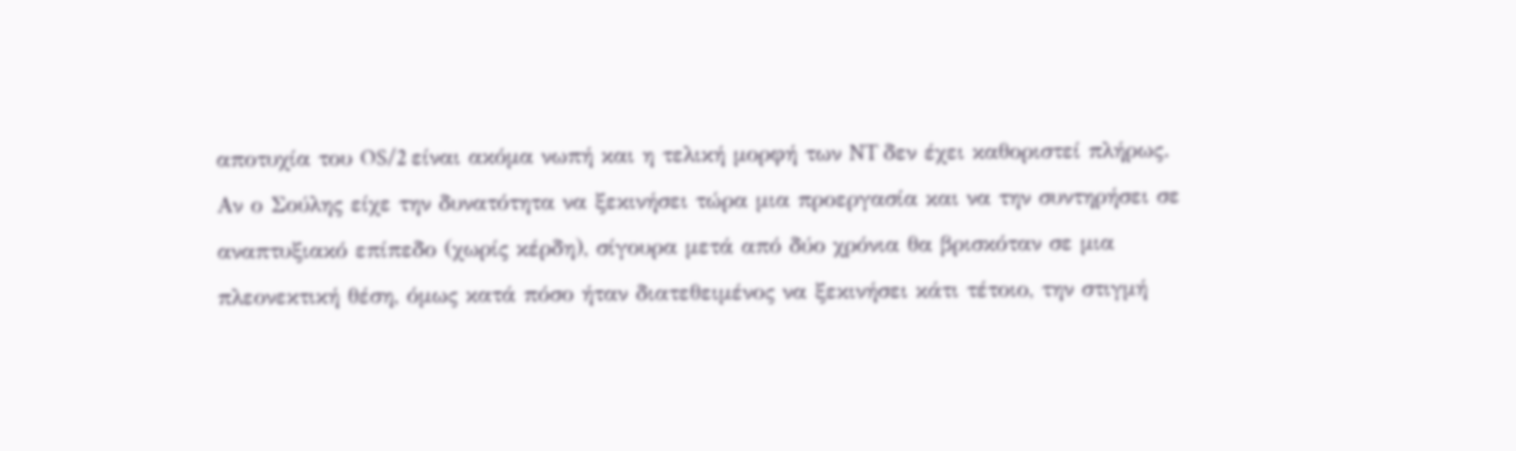αποτυχία του OS/2 είναι ακόμα νωπή και η τελική μορφή των NT δεν έχει καθοριστεί πλήρως. Αν ο Σούλης είχε την δυνατότητα να ξεκινήσει τώρα μια προεργασία και να την συντηρήσει σε αναπτυξιακό επίπεδο (χωρίς κέρδη), σίγουρα μετά από δύο χρόνια θα βρισκόταν σε μια πλεονεκτική θέση, όμως κατά πόσο ήταν διατεθειμένος να ξεκινήσει κάτι τέτοιο, την στιγμή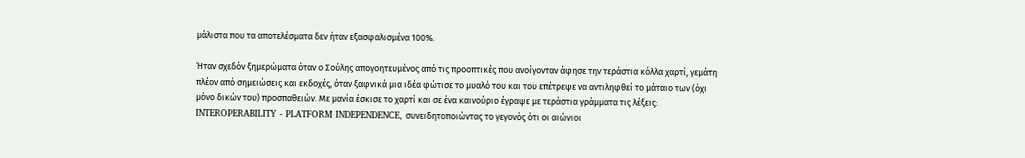μάλιστα που τα αποτελέσματα δεν ήταν εξασφαλισμένα 100%.

Ήταν σχεδόν ξημερώματα όταν ο Σούλης απογοητευμένος από τις προοπτικές που ανοίγονταν άφησε την τεράστια κόλλα χαρτί, γεμάτη πλέον από σημειώσεις και εκδοχές, όταν ξαφνικά μια ιδέα φώτισε το μυαλό του και του επέτρεψε να αντιληφθεί το μάταιο των (όχι μόνο δικών του) προσπαθειών. Με μανία έσκισε το χαρτί και σε ένα καινούριο έγραψε με τεράστια γράμματα τις λέξεις: INTEROPERABILITY - PLATFORM INDEPENDENCE, συνειδητοποιώντας το γεγονός ότι οι αιώνιοι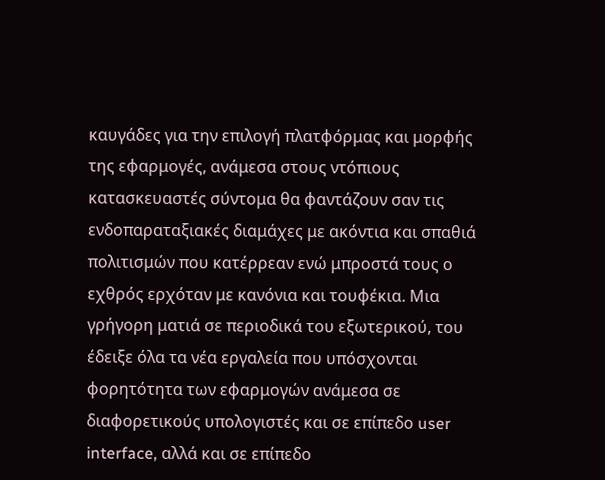καυγάδες για την επιλογή πλατφόρμας και μορφής της εφαρμογές, ανάμεσα στους ντόπιους κατασκευαστές σύντομα θα φαντάζουν σαν τις ενδοπαραταξιακές διαμάχες με ακόντια και σπαθιά πολιτισμών που κατέρρεαν ενώ μπροστά τους ο εχθρός ερχόταν με κανόνια και τουφέκια. Μια γρήγορη ματιά σε περιοδικά του εξωτερικού, του έδειξε όλα τα νέα εργαλεία που υπόσχονται φορητότητα των εφαρμογών ανάμεσα σε διαφορετικούς υπολογιστές και σε επίπεδο user interface, αλλά και σε επίπεδο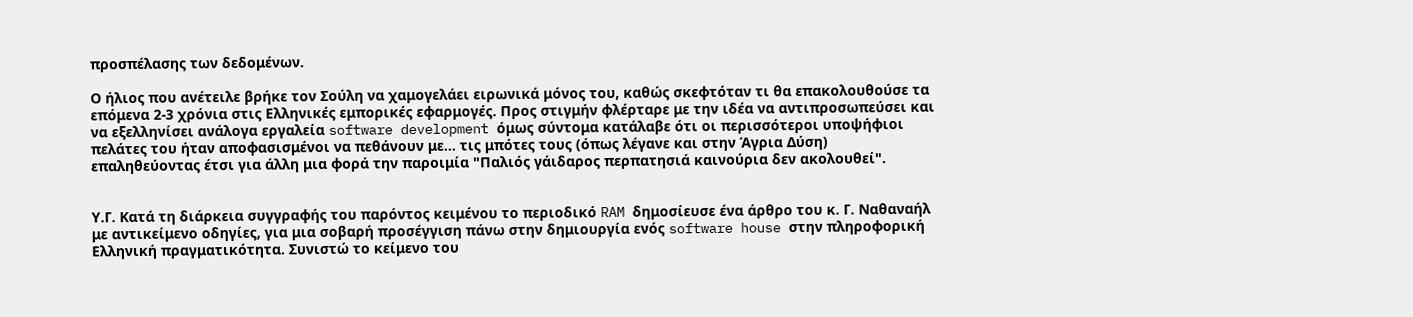προσπέλασης των δεδομένων.

Ο ήλιος που ανέτειλε βρήκε τον Σούλη να χαμογελάει ειρωνικά μόνος του, καθώς σκεφτόταν τι θα επακολουθούσε τα επόμενα 2-3 χρόνια στις Ελληνικές εμπορικές εφαρμογές. Προς στιγμήν φλέρταρε με την ιδέα να αντιπροσωπεύσει και να εξελληνίσει ανάλογα εργαλεία software development όμως σύντομα κατάλαβε ότι οι περισσότεροι υποψήφιοι πελάτες του ήταν αποφασισμένοι να πεθάνουν με… τις μπότες τους (όπως λέγανε και στην Άγρια Δύση) επαληθεύοντας έτσι για άλλη μια φορά την παροιμία "Παλιός γάιδαρος περπατησιά καινούρια δεν ακολουθεί".


Υ.Γ. Κατά τη διάρκεια συγγραφής του παρόντος κειμένου το περιοδικό RAM δημοσίευσε ένα άρθρο του κ. Γ. Ναθαναήλ με αντικείμενο οδηγίες, για μια σοβαρή προσέγγιση πάνω στην δημιουργία ενός software house στην πληροφορική Ελληνική πραγματικότητα. Συνιστώ το κείμενο του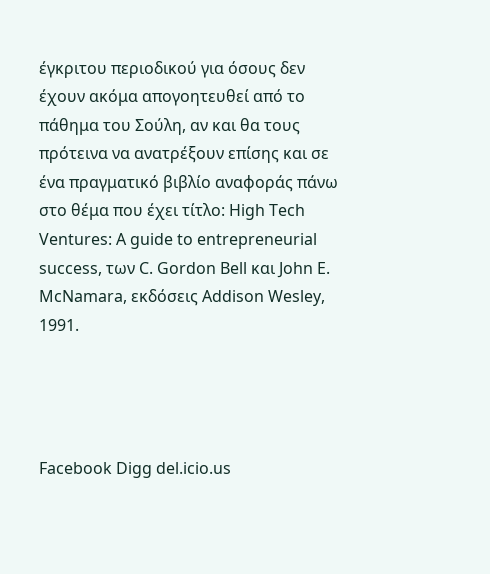έγκριτου περιοδικού για όσους δεν έχουν ακόμα απογοητευθεί από το πάθημα του Σούλη, αν και θα τους πρότεινα να ανατρέξουν επίσης και σε ένα πραγματικό βιβλίο αναφοράς πάνω στο θέμα που έχει τίτλο: High Tech Ventures: A guide to entrepreneurial success, των C. Gordon Bell και John E. McNamara, εκδόσεις Addison Wesley, 1991.




Facebook Digg del.icio.us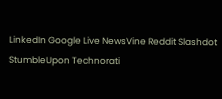LinkedIn Google Live NewsVine Reddit Slashdot StumbleUpon Technorati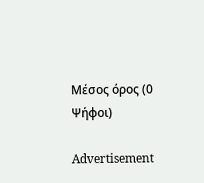Μέσος όρος (0 Ψήφοι)

Advertisement